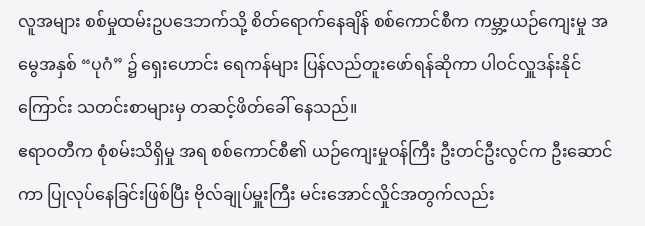လူအများ စစ်မှုထမ်းဥပဒေဘက်သို့ စိတ်ရောက်နေချိန် စစ်ကောင်စီက ကမ္ဘာ့ယဉ်ကျေးမှု အမွေအနှစ် “ပုဂံ” ၌ ရှေးဟောင်း ရေကန်များ ပြန်လည်တူးဖော်ရန်ဆိုကာ ပါဝင်လှူဒန်းနိုင်ကြောင်း သတင်းစာများမှ တဆင့်ဖိတ်ခေါ် နေသည်။
ဧရာဝတီက စုံစမ်းသိရှိမှု အရ စစ်ကောင်စီ၏ ယဉ်ကျေးမှုဝန်ကြီး ဦးတင်ဦးလွင်က ဦးဆောင်ကာ ပြုလုပ်နေခြင်းဖြစ်ပြီး ဗိုလ်ချုပ်မှူးကြီး မင်းအောင်လှိုင်အတွက်လည်း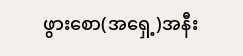ဖွားစော(အရှေ့)အနီး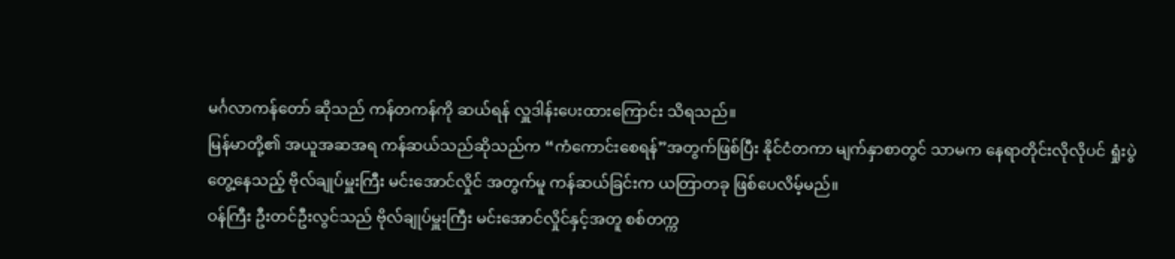မင်္ဂလာကန်တော် ဆိုသည် ကန်တကန်ကို ဆယ်ရန် လှူဒါန်းပေးထားကြောင်း သိရသည်။
မြန်မာတို့၏ အယူအဆအရ ကန်ဆယ်သည်ဆိုသည်က “ကံကောင်းစေရန်”အတွက်ဖြစ်ပြီး နိုင်ငံတကာ မျက်နှာစာတွင် သာမက နေရာတိုင်းလိုလိုပင် ရှုံးပွဲတွေ့နေသည့် ဗိုလ်ချုပ်မှူးကြီး မင်းအောင်လှိုင် အတွက်မူ ကန်ဆယ်ခြင်းက ယတြာတခု ဖြစ်ပေလိမ့်မည်။
ဝန်ကြီး ဦးတင်ဦးလွင်သည် ဗိုလ်ချုပ်မှူးကြီး မင်းအောင်လှိုင်နှင့်အတူ စစ်တက္က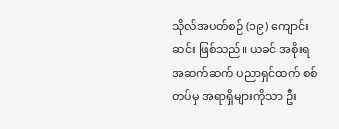သိုလ်အပတ်စဉ် (၁၉) ကျောင်းဆင်း ဖြစ်သည်။ ယခင် အစိုးရ အဆက်ဆက် ပညာရှင်ထက် စစ်တပ်မှ အရာရှိများကိုသာ ဦး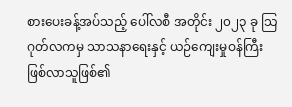စားပေးခန့်အပ်သည့် ပေါ်လစီ အတိုင်း ၂၀၂၃ ခု သြဂုတ်လကမှ သာသနာရေးနှင့် ယဉ်ကျေးမှုဝန်ကြီး ဖြစ်လာသူဖြစ်၏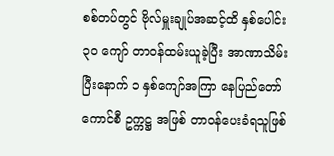စစ်တပ်တွင် ဗိုလ်မှူးချုပ်အဆင့်ထိ နှစ်ပေါင်း ၃၀ ကျော် တာဝန်ထမ်းယူခဲ့ပြီး အာဏာသိမ်းပြီးနောက် ၁ နှစ်ကျော်အကြာ နေပြည်တော်ကောင်စီ ဥက္ကဋ္ဌ အဖြစ် တာဝန်ပေးခံရသူဖြစ်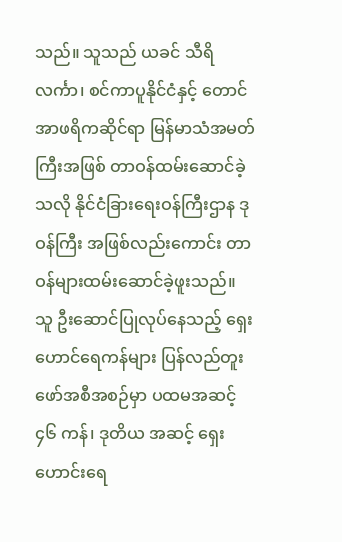သည်။ သူသည် ယခင် သီရိလင်္ကာ၊ စင်ကာပူနိုင်ငံနှင့် တောင်အာဖရိကဆိုင်ရာ မြန်မာသံအမတ်ကြီးအဖြစ် တာဝန်ထမ်းဆောင်ခဲ့ သလို နိုင်ငံခြားရေးဝန်ကြီးဌာန ဒုဝန်ကြီး အဖြစ်လည်းကောင်း တာဝန်များထမ်းဆောင်ခဲ့ဖူးသည်။
သူ ဦးဆောင်ပြုလုပ်နေသည့် ရှေးဟောင်ရေကန်များ ပြန်လည်တူးဖော်အစီအစဉ်မှာ ပထမအဆင့် ၄၆ ကန်၊ ဒုတိယ အဆင့် ရှေးဟောင်းရေ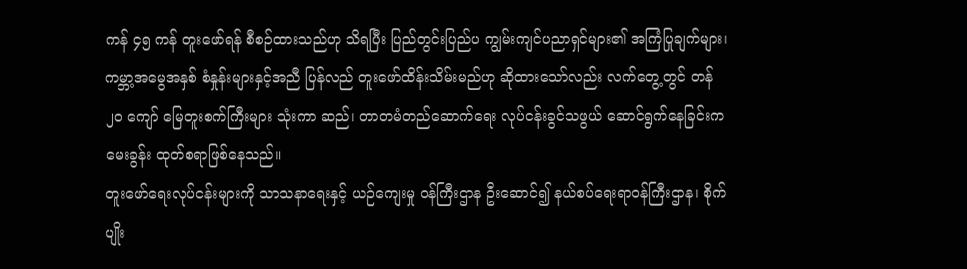ကန် ၄၅ ကန် တူးဖော်ရန် စီစဉ်ထားသည်ဟု သိရပြီး ပြည်တွင်းပြည်ပ ကျွမ်းကျင်ပညာရှင်များ၏ အကြံပြုချက်များ၊ ကမ္ဘာ့အမွေအနှစ် စံနှုန်းများနှင့်အညီ ပြန်လည် တူးဖော်ထိန်းသိမ်းမည်ဟု ဆိုထားသော်လည်း လက်တွေ့တွင် တန် ၂၀ ကျော် မြေတူးစက်ကြီးများ သုံးကာ ဆည်၊ တာတမံတည်ဆောက်ရေး လုပ်ငန်းခွင်သဖွယ် ဆောင်ရွက်နေခြင်းက မေးခွန်း ထုတ်စရာဖြစ်နေသည်။
တူးဖော်ရေးလုပ်ငန်းများကို သာသနာရေးနှင့် ယဉ်ကျေးမှု ဝန်ကြီးဌာန ဦးဆောင်၍ နယ်စပ်ရေးရာဝန်ကြီးဌာန၊ စိုက်ပျိုး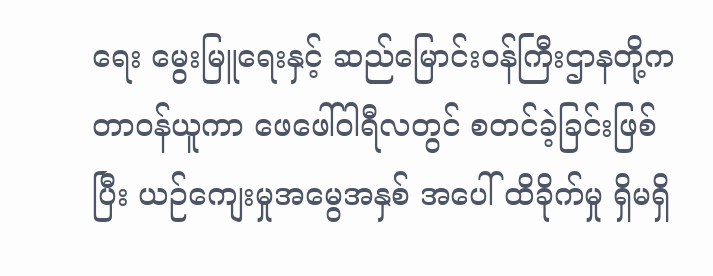ရေး မွေးမြူရေးနှင့် ဆည်မြောင်းဝန်ကြီးဌာနတို့က တာဝန်ယူကာ ဖေဖေါ်ဝါရီလတွင် စတင်ခဲ့ခြင်းဖြစ်ပြီး ယဉ်ကျေးမှုအမွေအနှစ် အပေါ် ထိခိုက်မှု ရှိမရှိ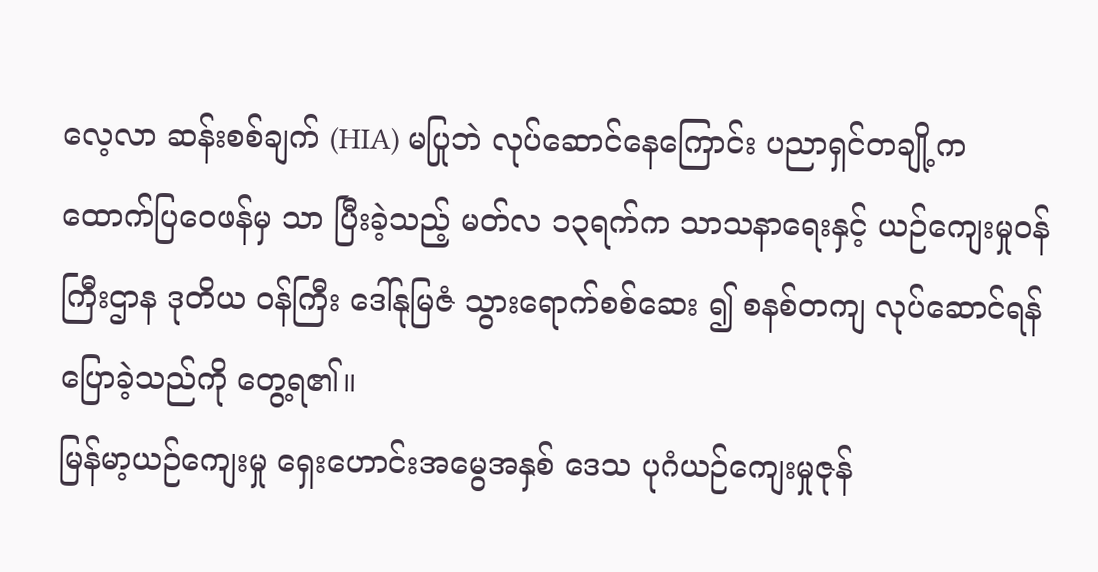လေ့လာ ဆန်းစစ်ချက် (HIA) မပြုဘဲ လုပ်ဆောင်နေကြောင်း ပညာရှင်တချို့က ထောက်ပြဝေဖန်မှ သာ ပြီးခဲ့သည့် မတ်လ ၁၃ရက်က သာသနာရေးနှင့် ယဉ်ကျေးမှုဝန်ကြီးဌာန ဒုတိယ ဝန်ကြီး ဒေါ်နုမြဇံ သွားရောက်စစ်ဆေး ၍ စနစ်တကျ လုပ်ဆောင်ရန် ပြောခဲ့သည်ကို တွေ့ရ၏။
မြန်မာ့ယဉ်ကျေးမှု ရှေးဟောင်းအမွေအနှစ် ဒေသ ပုဂံယဉ်ကျေးမှုဇုန်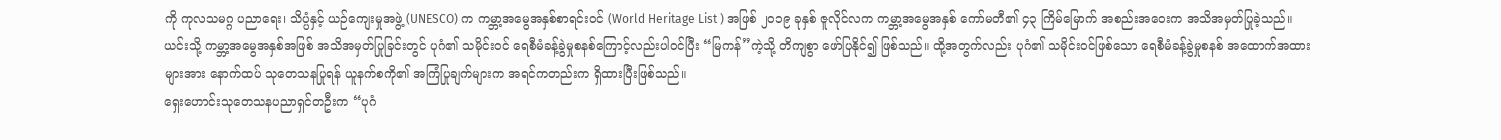ကို ကုလသမဂ္ဂ ပညာရေး၊ သိပ္ပံနှင့် ယဉ်ကျေးမှုအဖွဲ့ (UNESCO) က ကမ္ဘာ့အမွေအနှစ်စာရင်းဝင် (World Heritage List ) အဖြစ် ၂၀၁၉ ခုနှစ် ဇူလိုင်လက ကမ္ဘာ့အမွေအနှစ် ကော်မတီ၏ ၄၃ ကြိမ်မြောက် အစည်းအဝေးက အသိအမှတ်ပြုခဲ့သည်။
ယင်းသို့ ကမ္ဘာ့အမွေအနှစ်အဖြစ် အသိအမှတ်ပြုခြင်းတွင် ပုဂံ၏ သမိုင်းဝင် ရေစီမံခန့်ခွဲမှုစနစ်ကြောင့်လည်းပါဝင်ပြီး “မြကန်”ကဲ့သို့ တိကျစွာ ဖော်ပြနိုင်၍ ဖြစ်သည်။ ထို့အတွက်လည်း ပုဂံ၏ သမိုင်းဝင်ဖြစ်သော ရေစီမံခန့်ခွဲမှုစနစ် အထောက်အထားများအား နောက်ထပ် သုတေသနပြုရန် ယူနက်စကို၏ အကြံပြုချက်များက အရင်ကတည်းက ရှိထားပြီးဖြစ်သည်။
ရှေးဟောင်းသုတေသနပညာရှင်တဦးက “ပုဂံ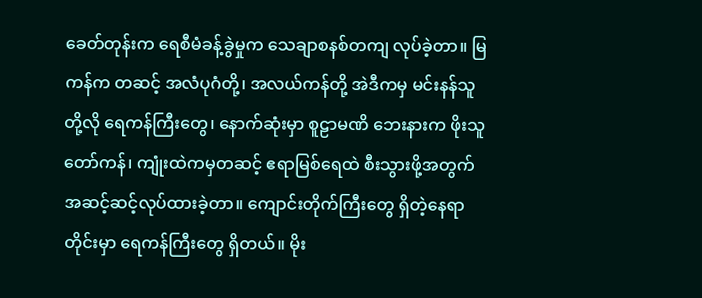ခေတ်တုန်းက ရေစီမံခန့်ခွဲမှုက သေချာစနစ်တကျ လုပ်ခဲ့တာ။ မြကန်က တဆင့် အလံပုဂံတို့၊ အလယ်ကန်တို့ အဲဒီကမှ မင်းနန်သူတို့လို ရေကန်ကြီးတွေ၊ နောက်ဆုံးမှာ စူဠာမဏိ ဘေးနားက ဖိုးသူတော်ကန်၊ ကျုံးထဲကမှတဆင့် ဧရာမြစ်ရေထဲ စီးသွားဖို့အတွက် အဆင့်ဆင့်လုပ်ထားခဲ့တာ။ ကျောင်းတိုက်ကြီးတွေ ရှိတဲ့နေရာတိုင်းမှာ ရေကန်ကြီးတွေ ရှိတယ်။ မိုး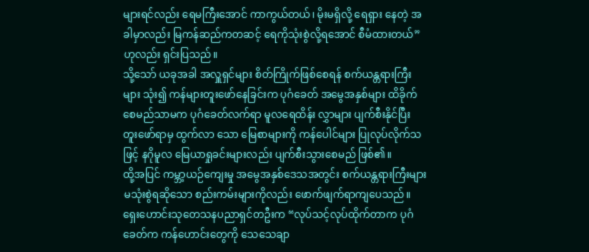များရင်လည်း ရေမကြီးအောင် ကာကွယ်တယ်၊ မိုးမရှိလို့ ရေရှား နေတဲ့ အခါမှာလည်း မြကန်ဆည်ကတဆင့် ရေကိုသုံးစွဲလို့ရအောင် စီမံထားတယ်” ဟုလည်း ရှင်းပြသည်။
သို့သော် ယခုအခါ အလှူရှင်များ စိတ်ကြိုက်ဖြစ်စေရန် စက်ယန္တရားကြီးများ သုံး၍ ကန်များတူးဖော်နေခြင်းက ပုဂံခေတ် အမွေအနှစ်များ ထိခိုက်စေမည်သာမက ပုဂံခေတ်လက်ရာ မူလရေထိန်း လွှာများ ပျက်စီးနိုင်ပြီး တူးဖော်ရာမှ ထွက်လာ သော မြေစာများကို ကန်ပေါင်များ ပြုလုပ်လိုက်သဖြင့် နဂိုမူလ မြေယာရှုခင်းများလည်း ပျက်စီးသွားစေမည် ဖြစ်၏။
ထို့အပြင် ကမ္ဘာ့ယဉ်ကျေးမှု အမွေအနှစ်ဒေသအတွင်း စက်ယန္တရားကြီးများ မသုံးစွဲရဆိုသော စည်းကမ်းများကိုလည်း ဖောက်ဖျက်ရာကျပေသည်။
ရှေးဟောင်းသုတေသနပညာရှင်တဦးက “လုပ်သင့်လုပ်ထိုက်တာက ပုဂံခေတ်က ကန်ဟောင်းတွေကို သေသေချာ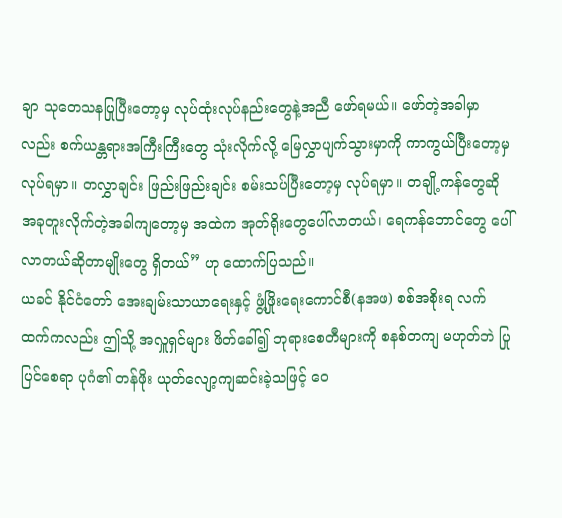ချာ သုတေသနပြုပြီးတော့မှ လုပ်ထုံးလုပ်နည်းတွေနဲ့အညီ ဖော်ရမယ်။ ဖော်တဲ့အခါမှာလည်း စက်ယန္တရားအကြီးကြီးတွေ သုံးလိုက်လို့ မြေလွှာပျက်သွားမှာကို ကာကွယ်ပြီးတော့မှ လုပ်ရမှာ။ တလွှာချင်း ဖြည်းဖြည်းချင်း စမ်းသပ်ပြီးတော့မှ လုပ်ရမှာ။ တချို့ကန်တွေဆို အခုတူးလိုက်တဲ့အခါကျတော့မှ အထဲက အုတ်ရိုးတွေပေါ်လာတယ်၊ ရေကန်ဘောင်တွေ ပေါ်လာတယ်ဆိုတာမျိုးတွေ ရှိတယ်” ဟု ထောက်ပြသည်။
ယခင် နိုင်ငံတော် အေးချမ်းသာယာရေးနှင့် ဖွံ့ဖြိုးရေးကောင်စီ(နအဖ) စစ်အစိုးရ လက်ထက်ကလည်း ဤသို့ အလှူရှင်များ ဖိတ်ခေါ်၍ ဘုရားစေတီများကို စနစ်တကျ မဟုတ်ဘဲ ပြုပြင်စေရာ ပုဂံ၏ တန်ဖိုး ယုတ်လျော့ကျဆင်းခဲ့သဖြင့် ဝေ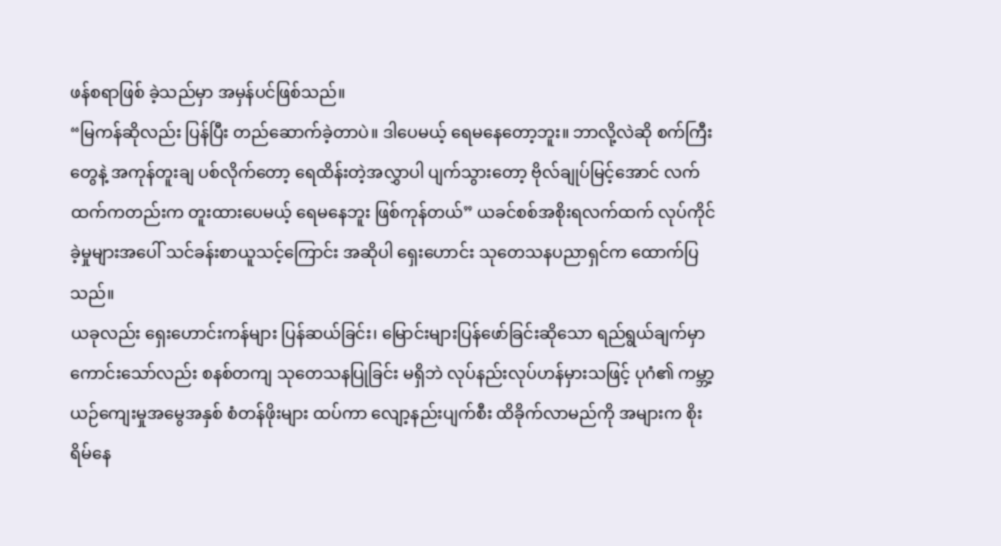ဖန်စရာဖြစ် ခဲ့သည်မှာ အမှန်ပင်ဖြစ်သည်။
“မြကန်ဆိုလည်း ပြန်ပြီး တည်ဆောက်ခဲ့တာပဲ။ ဒါပေမယ့် ရေမနေတော့ဘူး။ ဘာလို့လဲဆို စက်ကြီးတွေနဲ့ အကုန်တူးချ ပစ်လိုက်တော့ ရေထိန်းတဲ့အလွှာပါ ပျက်သွားတော့ ဗိုလ်ချုပ်မြင့်အောင် လက်ထက်ကတည်းက တူးထားပေမယ့် ရေမနေဘူး ဖြစ်ကုန်တယ်” ယခင်စစ်အစိုးရလက်ထက် လုပ်ကိုင်ခဲ့မှုများအပေါ် သင်ခန်းစာယူသင့်ကြောင်း အဆိုပါ ရှေးဟောင်း သုတေသနပညာရှင်က ထောက်ပြသည်။
ယခုလည်း ရှေးဟောင်းကန်များ ပြန်ဆယ်ခြင်း၊ မြောင်းများပြန်ဖော်ခြင်းဆိုသော ရည်ရွယ်ချက်မှာ ကောင်းသော်လည်း စနစ်တကျ သုတေသနပြုခြင်း မရှိဘဲ လုပ်နည်းလုပ်ဟန်မှားသဖြင့် ပုဂံ၏ ကမ္ဘာ့ယဉ်ကျေးမှုအမွေအနှစ် စံတန်ဖိုးများ ထပ်ကာ လျော့နည်းပျက်စီး ထိခိုက်လာမည်ကို အများက စိုးရိမ်နေ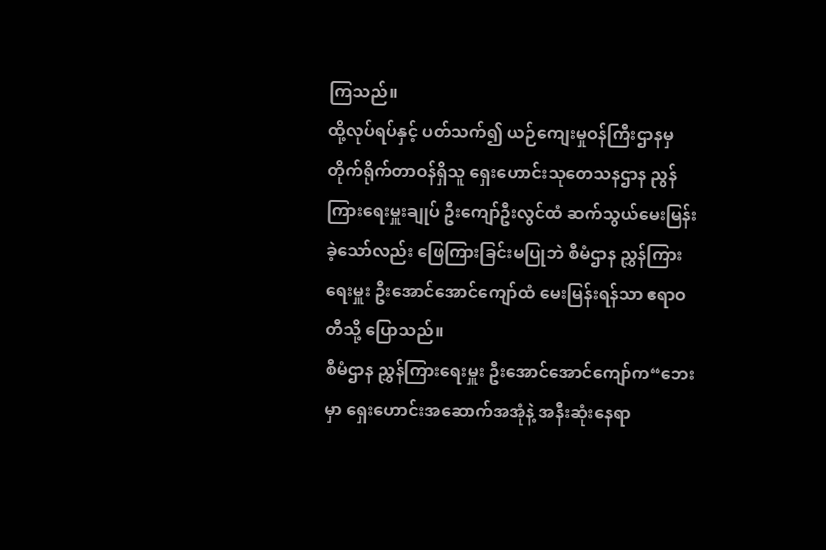ကြသည်။
ထို့လုပ်ရပ်နှင့် ပတ်သက်၍ ယဉ်ကျေးမှုဝန်ကြီးဌာနမှ တိုက်ရိုက်တာဝန်ရှိသူ ရှေးဟောင်းသုတေသနဌာန ညွန်ကြားရေးမှူးချုပ် ဦးကျော်ဦးလွင်ထံ ဆက်သွယ်မေးမြန်းခဲ့သော်လည်း ဖြေကြားခြင်းမပြုဘဲ စီမံဌာန ညွှန်ကြားရေးမှူး ဦးအောင်အောင်ကျော်ထံ မေးမြန်းရန်သာ ဧရာဝတီသို့ ပြောသည်။
စီမံဌာန ညွှန်ကြားရေးမှူး ဦးအောင်အောင်ကျော်က“ဘေးမှာ ရှေးဟောင်းအဆောက်အအုံနဲ့ အနီးဆုံးနေရာ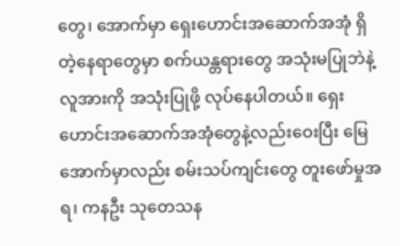တွေ၊ အောက်မှာ ရှေးဟောင်းအဆောက်အအုံ ရှိတဲ့နေရာတွေမှာ စက်ယန္တရားတွေ အသုံးမပြုဘဲနဲ့ လူအားကို အသုံးပြုဖို့ လုပ်နေပါတယ်။ ရှေးဟောင်းအဆောက်အအုံတွေနဲ့လည်းဝေးပြီး မြေအောက်မှာလည်း စမ်းသပ်ကျင်းတွေ တူးဖော်မှုအရ၊ ကနဦး သုတေသန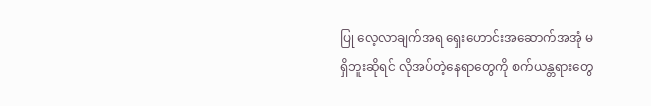ပြု လေ့လာချက်အရ ရှေးဟောင်းအဆောက်အအုံ မရှိဘူးဆိုရင် လိုအပ်တဲ့နေရာတွေကို စက်ယန္တရားတွေ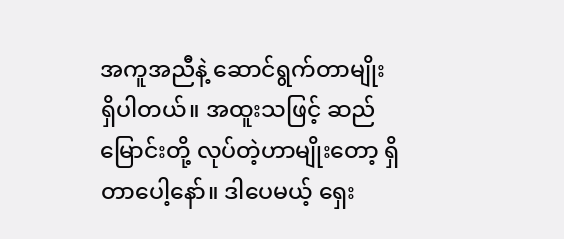အကူအညီနဲ့ ဆောင်ရွက်တာမျိုး ရှိပါတယ်။ အထူးသဖြင့် ဆည်မြောင်းတို့ လုပ်တဲ့ဟာမျိုးတော့ ရှိတာပေါ့နော်။ ဒါပေမယ့် ရှေး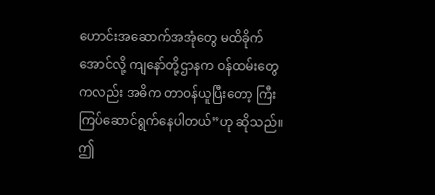ဟောင်းအဆောက်အအုံတွေ မထိခိုက်အောင်လို့ ကျနော်တို့ဌာနက ဝန်ထမ်းတွေကလည်း အဓိက တာဝန်ယူပြီးတော့ ကြီးကြပ်ဆောင်ရွက်နေပါတယ်”ဟု ဆိုသည်။
ဤ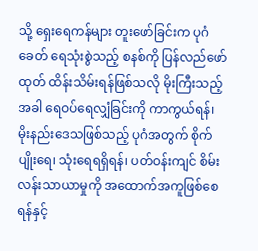သို့ ရှေးရေကန်များ တူးဖော်ခြင်းက ပုဂံခေတ် ရေသုံးစွဲသည့် စနစ်ကို ပြန်လည်ဖော်ထုတ် ထိန်းသိမ်းရန်ဖြစ်သလို မိုးကြီးသည့် အခါ ရေဝပ်ရေလျှံခြင်းကို ကာကွယ်ရန်၊ မိုးနည်းဒေသဖြစ်သည့် ပုဂံအတွက် စိုက်ပျိုးရေ၊ သုံးရေရရှိရန်၊ ပတ်ဝန်းကျင် စိမ်းလန်းသာယာမှုကို အထောက်အကူဖြစ်စေရန်နှင့်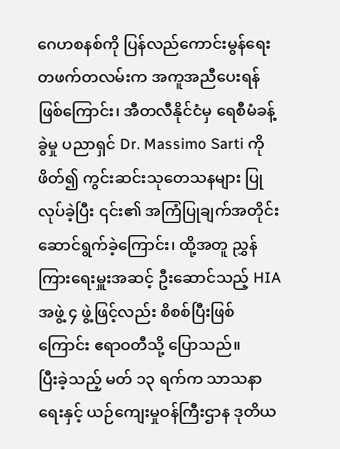ဂေဟစနစ်ကို ပြန်လည်ကောင်းမွန်ရေး တဖက်တလမ်းက အကူအညီပေးရန် ဖြစ်ကြောင်း၊ အီတလီနိုင်ငံမှ ရေစီမံခန့်ခွဲမှု ပညာရှင် Dr. Massimo Sarti ကို ဖိတ်၍ ကွင်းဆင်းသုတေသနများ ပြုလုပ်ခဲ့ပြီး ၎င်း၏ အကြံပြုချက်အတိုင်း ဆောင်ရွက်ခဲ့ကြောင်း၊ ထို့အတူ ညွှန်ကြားရေးမှူးအဆင့် ဦးဆောင်သည့် HIA အဖွဲ့ ၄ ဖွဲ့ဖြင့်လည်း စိစစ်ပြီးဖြစ်ကြောင်း ဧရာဝတီသို့ ပြောသည်။
ပြီးခဲ့သည့် မတ် ၁၃ ရက်က သာသနာရေးနှင့် ယဉ်ကျေးမှုဝန်ကြီးဌာန ဒုတိယ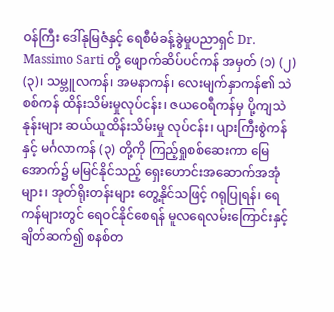ဝန်ကြီး ဒေါ်နုမြဇံနှင့် ရေစီမံခန့်ခွဲမှုပညာရှင် Dr. Massimo Sarti တို့ ဖျောက်ဆိပ်ပင်ကန် အမှတ် (၁) (၂) (၃)၊ သမ္ဘူလကန်၊ အမနာကန်၊ လေးမျက်နှာကန်၏ သဲစစ်ကန် ထိန်းသိမ်းမှုလုပ်ငန်း၊ ဇယဝေရီကန်မှ ပို့ကျသဲနုန်းများ ဆယ်ယူထိန်းသိမ်းမှု လုပ်ငန်း၊ ပျားကြီးစွဲကန်နှင့် မင်္ဂလာကန် (၃) တို့ကို ကြည့်ရှုစစ်ဆေးကာ မြေအောက်၌ မမြင်နိုင်သည့် ရှေးဟောင်းအဆောက်အအုံများ၊ အုတ်ရိုးတန်းများ တွေ့နိုင်သဖြင့် ဂရုပြုရန်၊ ရေကန်များတွင် ရေဝင်နိုင်စေရန် မူလရေလမ်းကြောင်းနှင့် ချိတ်ဆက်၍ စနစ်တ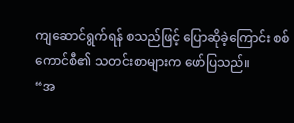ကျဆောင်ရွက်ရန် စသည်ဖြင့် ပြောဆိုခဲ့ကြောင်း စစ်ကောင်စီ၏ သတင်းစာများက ဖော်ပြသည်။
“အ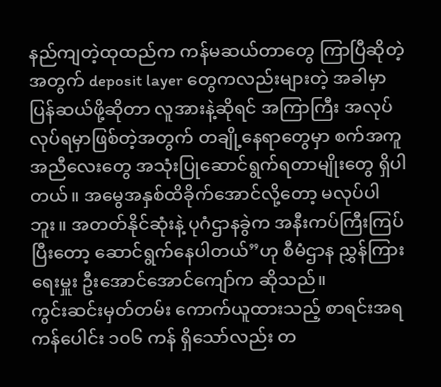နည်ကျတဲ့ထုထည်က ကန်မဆယ်တာတွေ ကြာပြီဆိုတဲ့အတွက် deposit layer တွေကလည်းများတဲ့ အခါမှာ ပြန်ဆယ်ဖို့ဆိုတာ လူအားနဲ့ဆိုရင် အကြာကြီး အလုပ်လုပ်ရမှာဖြစ်တဲ့အတွက် တချို့နေရာတွေမှာ စက်အကူအညီလေးတွေ အသုံးပြုဆောင်ရွက်ရတာမျိုးတွေ ရှိပါတယ်။ အမွေအနှစ်ထိခိုက်အောင်လို့တော့ မလုပ်ပါဘူး။ အတတ်နိုင်ဆုံးနဲ့ ပုဂံဌာနခွဲက အနီးကပ်ကြီးကြပ်ပြီးတော့ ဆောင်ရွက်နေပါတယ်”ဟု စီမံဌာန ညွှန်ကြားရေးမှူး ဦးအောင်အောင်ကျော်က ဆိုသည်။
ကွင်းဆင်းမှတ်တမ်း ကောက်ယူထားသည့် စာရင်းအရ ကန်ပေါင်း ၁၀၆ ကန် ရှိသော်လည်း တ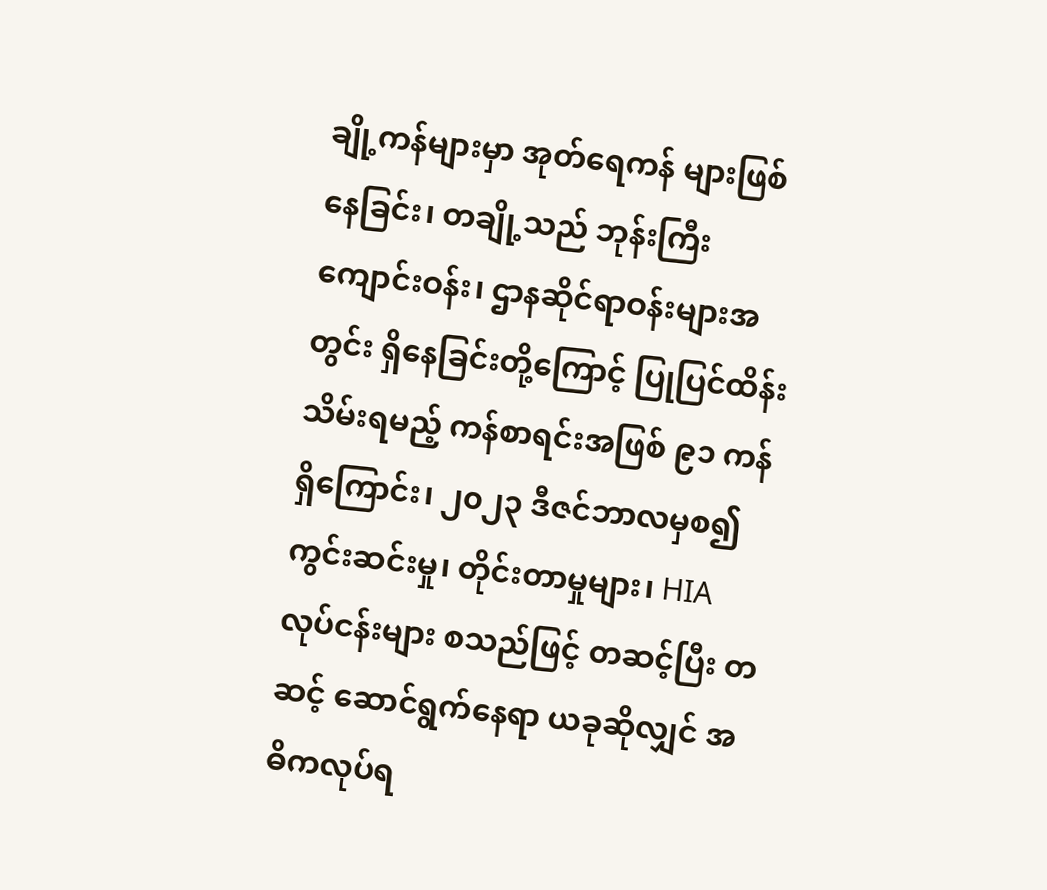ချို့ကန်များမှာ အုတ်ရေကန် များဖြစ်နေခြင်း၊ တချို့သည် ဘုန်းကြီးကျောင်းဝန်း၊ ဌာနဆိုင်ရာဝန်းများအတွင်း ရှိနေခြင်းတို့ကြောင့် ပြုပြင်ထိန်းသိမ်းရမည့် ကန်စာရင်းအဖြစ် ၉၁ ကန် ရှိကြောင်း၊ ၂၀၂၃ ဒီဇင်ဘာလမှစ၍ ကွင်းဆင်းမှု၊ တိုင်းတာမှုများ၊ HIA လုပ်ငန်းများ စသည်ဖြင့် တဆင့်ပြီး တဆင့် ဆောင်ရွက်နေရာ ယခုဆိုလျှင် အဓိကလုပ်ရ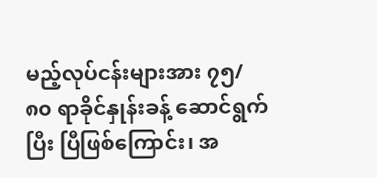မည့်လုပ်ငန်းများအား ၇၅/၈၀ ရာခိုင်နှုန်းခန့် ဆောင်ရွက်ပြီး ပြီဖြစ်ကြောင်း၊ အ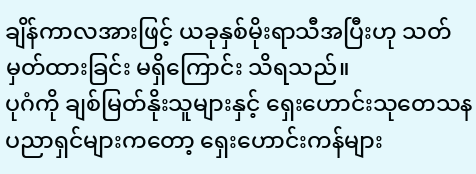ချိန်ကာလအားဖြင့် ယခုနှစ်မိုးရာသီအပြီးဟု သတ်မှတ်ထားခြင်း မရှိကြောင်း သိရသည်။
ပုဂံကို ချစ်မြတ်နိုးသူများနှင့် ရှေးဟောင်းသုတေသနပညာရှင်များကတော့ ရှေးဟောင်းကန်များ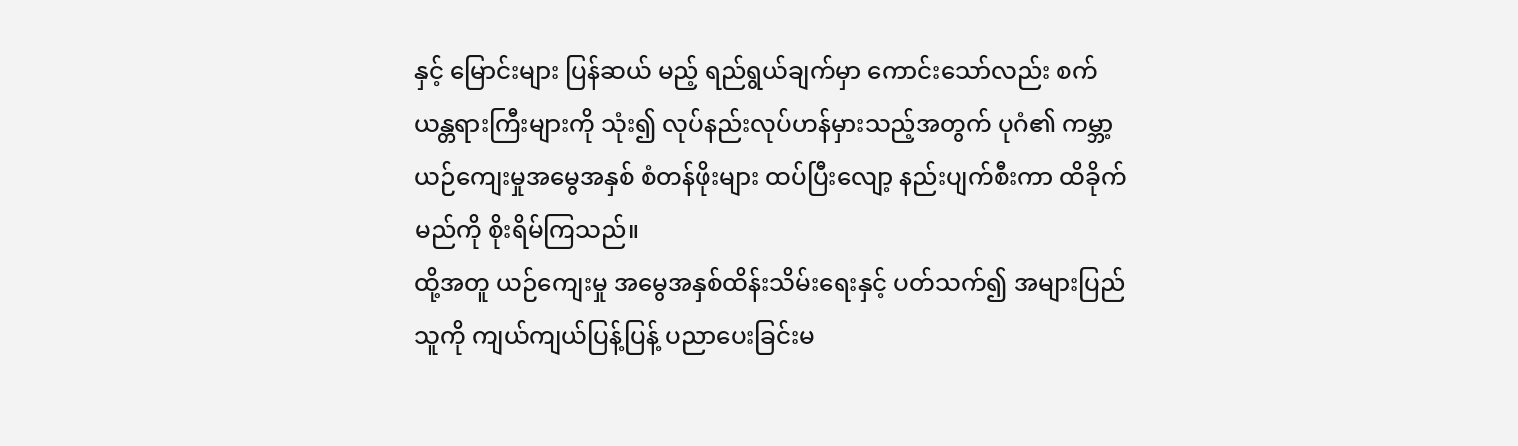နှင့် မြောင်းများ ပြန်ဆယ် မည့် ရည်ရွယ်ချက်မှာ ကောင်းသော်လည်း စက်ယန္တရားကြီးများကို သုံး၍ လုပ်နည်းလုပ်ဟန်မှားသည့်အတွက် ပုဂံ၏ ကမ္ဘာ့ယဉ်ကျေးမှုအမွေအနှစ် စံတန်ဖိုးများ ထပ်ပြီးလျော့ နည်းပျက်စီးကာ ထိခိုက်မည်ကို စိုးရိမ်ကြသည်။
ထို့အတူ ယဉ်ကျေးမှု အမွေအနှစ်ထိန်းသိမ်းရေးနှင့် ပတ်သက်၍ အများပြည်သူကို ကျယ်ကျယ်ပြန့်ပြန့် ပညာပေးခြင်းမ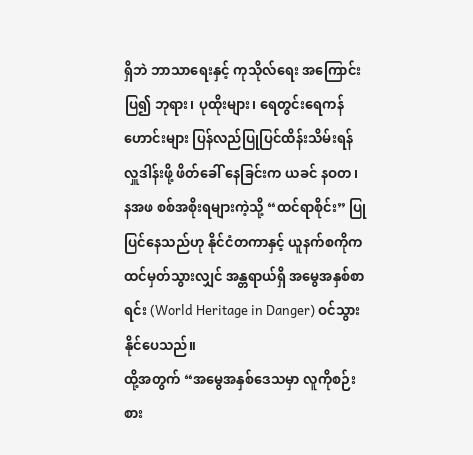ရှိဘဲ ဘာသာရေးနှင့် ကုသိုလ်ရေး အကြောင်းပြ၍ ဘုရား၊ ပုထိုးများ၊ ရေတွင်းရေကန်ဟောင်းများ ပြန်လည်ပြုပြင်ထိန်းသိမ်းရန် လှူဒါန်းဖို့ ဖိတ်ခေါ် နေခြင်းက ယခင် နဝတ၊ နအဖ စစ်အစိုးရများကဲ့သို့ “ထင်ရာစိုင်း” ပြုပြင်နေသည်ဟု နိုင်ငံတကာနှင့် ယူနက်စကိုက ထင်မှတ်သွားလျှင် အန္တရာယ်ရှိ အမွေအနှစ်စာရင်း (World Heritage in Danger) ဝင်သွားနိုင်ပေသည်။
ထို့အတွက် “အမွေအနှစ်ဒေသမှာ လူကိုစဉ်းစား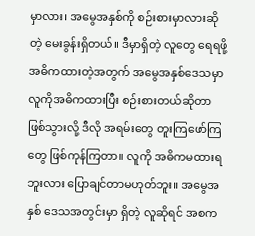မှာလား၊ အမွေအနှစ်ကို စဉ်းစားမှာလားဆိုတဲ့ မေးခွန်းရှိတယ်။ ဒီမှာရှိတဲ့ လူတွေ ရေရဖို့ အဓိကထားတဲ့အတွက် အမွေအနှစ်ဒေသမှာ လူကိုအဓိကထားပြီး စဉ်းစားတယ်ဆိုတာ ဖြစ်သွားလို့ ဒီလို အရမ်းတွေ တူးကြဖော်ကြတွေ ဖြစ်ကုန်ကြတာ။ လူကို အဓိကမထားရဘူးလား ပြောချင်တာမဟုတ်ဘူး။ အမွေအနှစ် ဒေသအတွင်းမှာ ရှိတဲ့ လူဆိုရင် အစက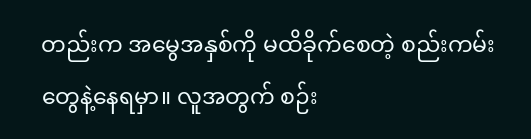တည်းက အမွေအနှစ်ကို မထိခိုက်စေတဲ့ စည်းကမ်းတွေနဲ့နေရမှာ။ လူအတွက် စဉ်း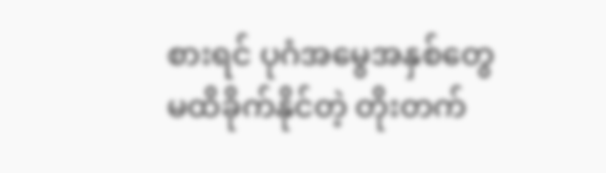စားရင် ပုဂံအမွေအနှစ်တွေ မထိခိုက်နိုင်တဲ့ တိုးတက်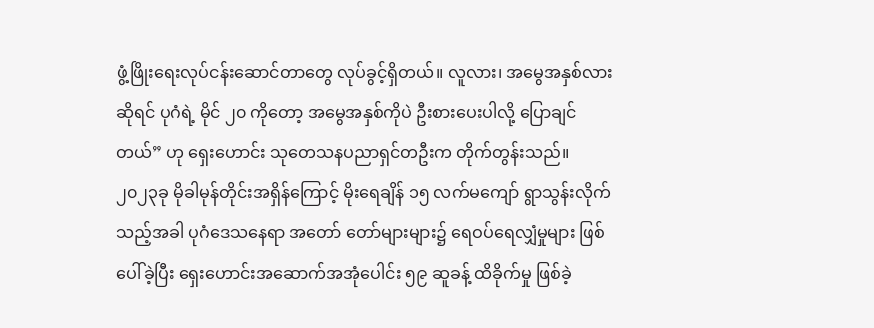ဖွံ့ဖြိုးရေးလုပ်ငန်းဆောင်တာတွေ လုပ်ခွင့်ရှိတယ်။ လူလား၊ အမွေအနှစ်လားဆိုရင် ပုဂံရဲ့ မိုင် ၂၀ ကိုတော့ အမွေအနှစ်ကိုပဲ ဦးစားပေးပါလို့ ပြောချင်တယ်” ဟု ရှေးဟောင်း သုတေသနပညာရှင်တဦးက တိုက်တွန်းသည်။
၂၀၂၃ခု မိုခါမုန်တိုင်းအရှိန်ကြောင့် မိုးရေချိန် ၁၅ လက်မကျော် ရွာသွန်းလိုက်သည့်အခါ ပုဂံဒေသနေရာ အတော် တော်များများ၌ ရေဝပ်ရေလျှံမှုများ ဖြစ်ပေါ်ခဲ့ပြီး ရှေးဟောင်းအဆောက်အအုံပေါင်း ၅၉ ဆူခန့် ထိခိုက်မှု ဖြစ်ခဲ့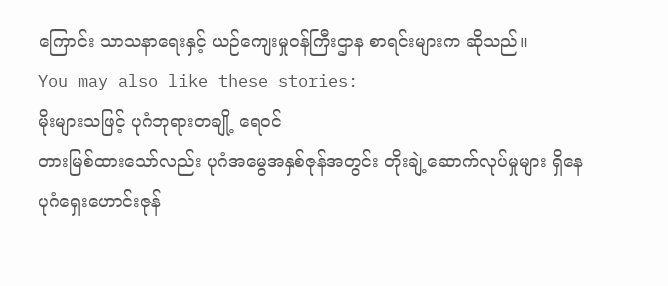ကြောင်း သာသနာရေးနှင့် ယဉ်ကျေးမှုဝန်ကြီးဌာန စာရင်းများက ဆိုသည်။
You may also like these stories:
မိုးများသဖြင့် ပုဂံဘုရားတချို့ ရေဝင်
တားမြစ်ထားသော်လည်း ပုဂံအမွေအနှစ်ဇုန်အတွင်း တိုးချဲ့ဆောက်လုပ်မှုများ ရှိနေ
ပုဂံရှေးဟောင်းဇုန်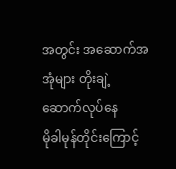အတွင်း အဆောက်အအုံများ တိုးချဲ့ဆောက်လုပ်နေ
မိုခါမုန်တိုင်းကြောင့်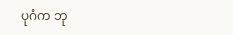ပုဂံက ဘု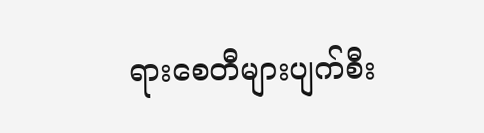ရားစေတီများပျက်စီး